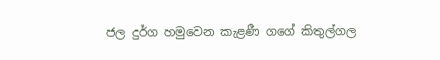ජල දුර්ග හමුවෙන කැළණී ගගේ කිතුල්ගල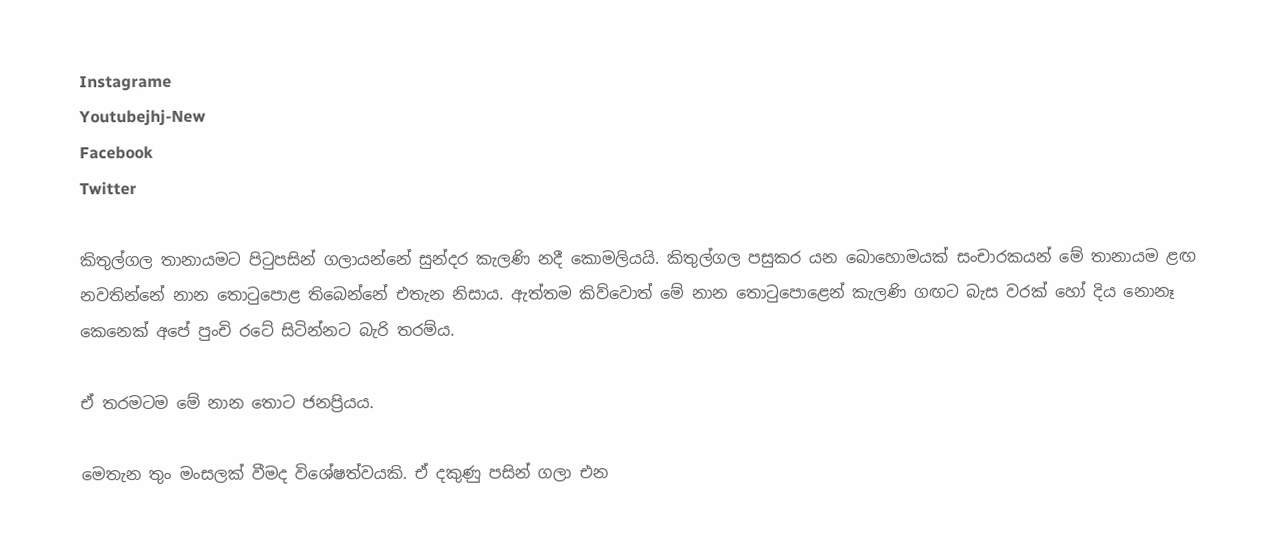Instagrame
Youtubejhj-New
Facebook
Twitter

කිතුල්ගල තානායමට පිටුපසින් ගලායන්නේ සුන්දර කැලණි නදී කොමලියයි. කිතුල්ගල පසුකර යන බොහොමයක් සංචාරකයන් මේ තානායම ළඟ නවතින්නේ නාන තොටුපොළ තිබෙන්නේ එතැන නිසාය. ඇත්තම කිව්වොත් මේ නාන තොටුපොළෙන් කැලණි ගඟට බැස වරක් හෝ දිය නොනෑ කෙනෙක් අපේ පුංචි රටේ සිටින්නට බැරි තරම්ය.

ඒ තරමටම මේ නාන තොට ජනප්‍රියය.

මෙතැන තුං මංසලක් වීමද විශේෂත්වයකි. ඒ දකුණු පසින් ගලා එන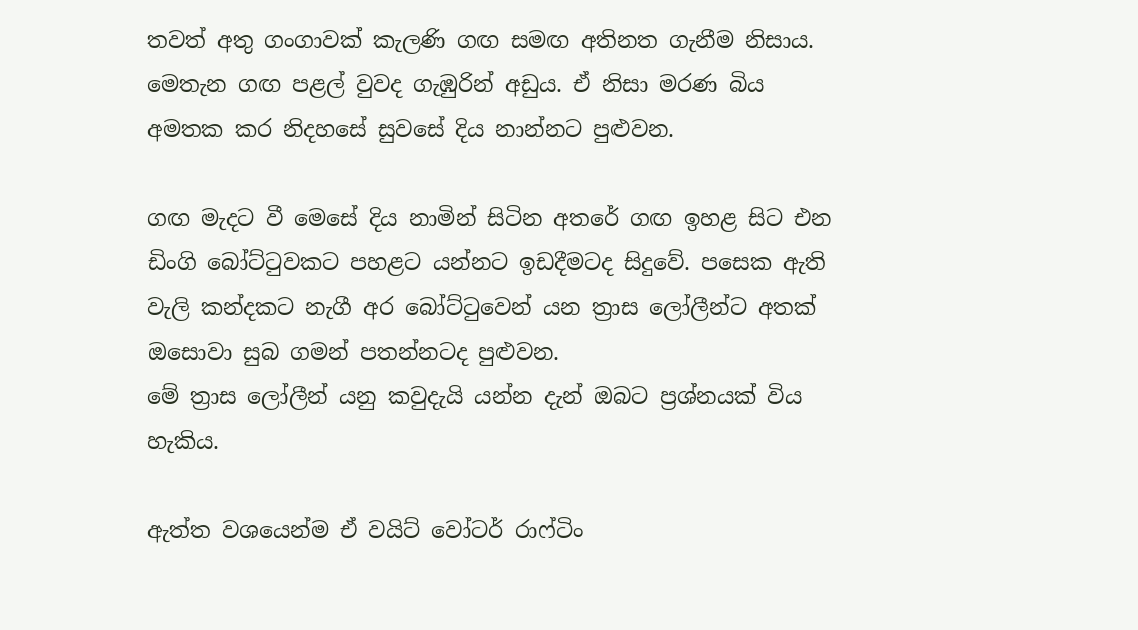තවත් අතු ගංගාවක් කැලණි ගඟ සමඟ අතිනත ගැනීම නිසාය.
මෙතැන ගඟ පළල් වුවද ගැඹුරින් අඩුය. ඒ නිසා මරණ බිය අමතක කර නිදහසේ සුවසේ දිය නාන්නට පුළුවන.

ගඟ මැදට වී මෙසේ දිය නාමින් සිටින අතරේ ගඟ ඉහළ සිට එන ඩිංගි බෝට්ටුවකට පහළට යන්නට ඉඩදීමටද සිදුවේ. පසෙක ඇති වැලි කන්දකට නැගී අර බෝට්ටුවෙන් යන ත්‍රාස ලෝලීන්ට අතක් ඔසොවා සුබ ගමන් පතන්නටද පුළුවන.
මේ ත්‍රාස ලෝලීන් යනු කවුදැයි යන්න දැන් ඔබට ප්‍රශ්නයක් විය හැකිය.

ඇත්ත වශයෙන්ම ඒ වයිට් වෝටර් රාෆ්ටිං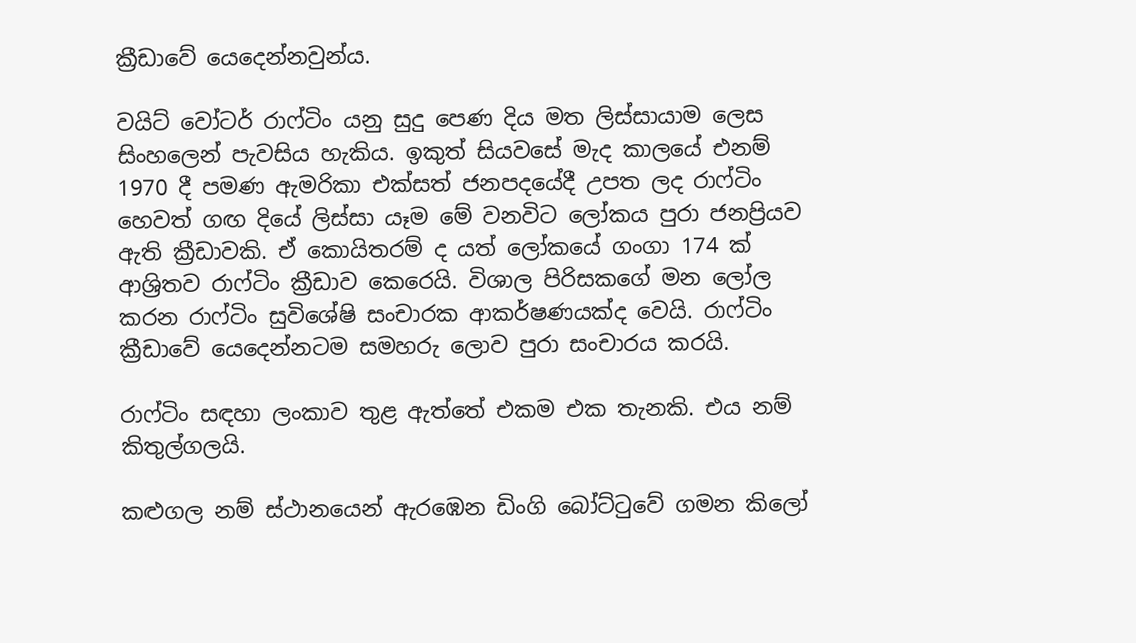ක්‍රීඩාවේ යෙදෙන්නවුන්ය.

වයිට් වෝටර් රාෆ්ටිං යනු සුදු පෙණ දිය මත ලිස්සායාම ලෙස සිංහලෙන් පැවසිය හැකිය. ඉකුත් සියවසේ මැද කාලයේ එනම් 1970 දී පමණ ඇමරිකා එක්සත් ජනපදයේදී උපත ලද රාෆ්ටිං හෙවත් ගඟ දියේ ලිස්සා යෑම මේ වනවිට ලෝකය පුරා ජනප්‍රියව ඇති ක්‍රීඩාවකි. ඒ කොයිතරම් ද යත් ලෝකයේ ගංගා 174 ක් ආශ්‍රිතව රාෆ්ටිං ක්‍රීඩාව කෙරෙයි. විශාල පිරිසකගේ මන ලෝල කරන රාෆ්ටිං සුවිශේෂි සංචාරක ආකර්ෂණයක්ද වෙයි. රාෆ්ටිං ක්‍රීඩාවේ යෙදෙන්නටම සමහරු ලොව පුරා සංචාරය කරයි.

රාෆ්ටිං සඳහා ලංකාව තුළ ඇත්තේ එකම එක තැනකි. එය නම් කිතුල්ගලයි.

කළුගල නම් ස්ථානයෙන් ඇරඹෙන ඩිංගි බෝට්ටුවේ ගමන කිලෝ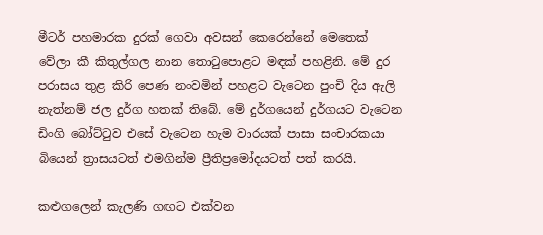මීටර් පහමාරක දුරක් ගෙවා අවසන් කෙරෙන්නේ මෙතෙක් වේලා කී කිතුල්ගල නාන තොටුපොළට මඳක් පහළිනි. මේ දුර පරාසය තුළ කිරි පෙණ නංවමින් පහළට වැටෙන පුංචි දිය ඇලි නැත්නම් ජල දුර්ග හතක් තිබේ. මේ දුර්ගයෙන් දුර්ගයට වැටෙන ඩිංගි බෝට්ටුව එසේ වැටෙන හැම වාරයක් පාසා සංචාරකයා බියෙන් ත්‍රාසයටත් එමගින්ම ප්‍රීතිප්‍රමෝදයටත් පත් කරයි.

කළුගලෙන් කැලණි ගඟට එක්වන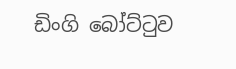ඩිංගි බෝට්ටුව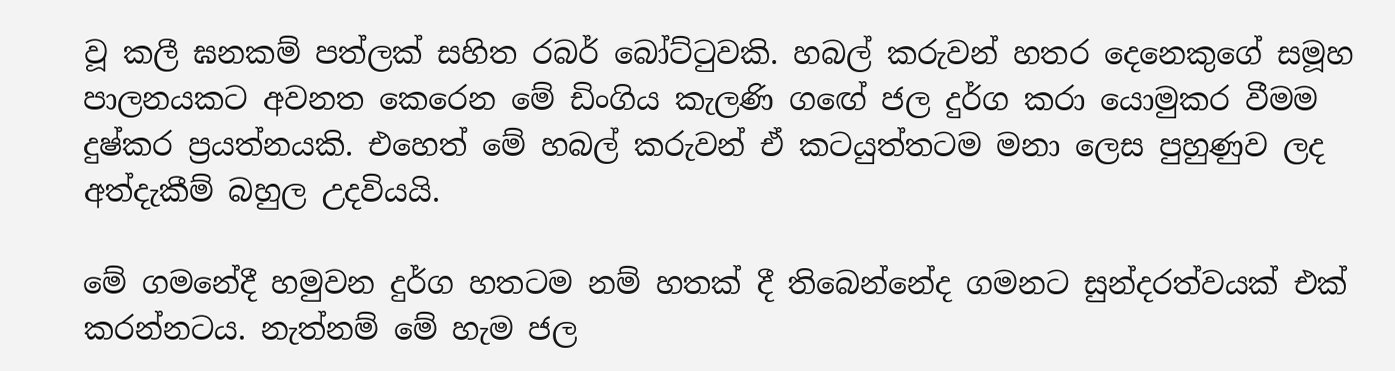වූ කලී ඝනකම් පත්ලක් සහිත රබර් බෝට්ටුවකි. හබල් කරුවන් හතර දෙනෙකුගේ සමූහ පාලනයකට අවනත කෙරෙන මේ ඩිංගිය කැලණි ගඟේ ජල දුර්ග කරා යොමුකර වීමම දුෂ්කර ප්‍රයත්නයකි. එහෙත් මේ හබල් කරුවන් ඒ කටයුත්තටම මනා ලෙස පුහුණුව ලද අත්දැකීම් බහුල උදවියයි.

මේ ගමනේදී හමුවන දුර්ග හතටම නම් හතක් දී තිබෙන්නේද ගමනට සුන්දරත්වයක් එක් කරන්නටය. නැත්නම් මේ හැම ජල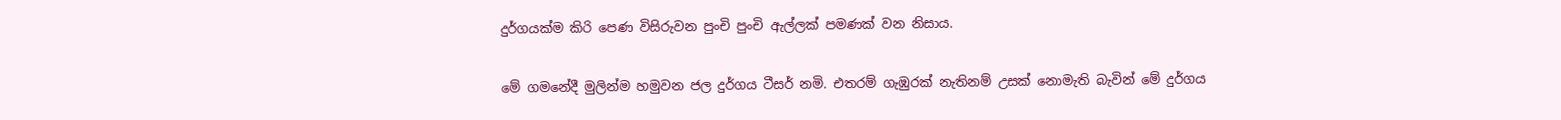දුර්ගයක්ම කිරි පෙණ විසිරුවන පුංචි පුංචි ඇල්ලක් පමණක් වන නිසාය.

මේ ගමනේදී මුලින්ම හමුවන ජල දුර්ගය ටීසර් නමි. එතරම් ගැඹුරක් නැතිනම් උසක් නොමැති බැවින් මේ දුර්ගය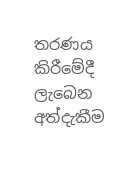තරණය කිරීමේදී ලැබෙන අත්දැකීම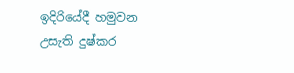ඉදිරියේදී හමුවන උසැති දුෂ්කර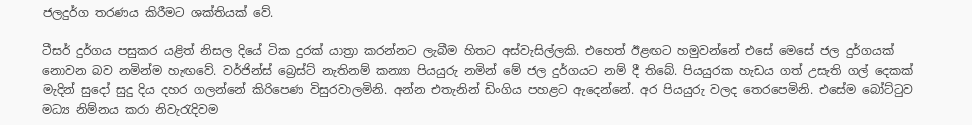ජලදුර්ග තරණය කිරීමට ශක්තියක් වේ.

ටීසර් දුර්ගය පසුකර යළිත් නිසල දියේ ටික දුරක් යාත්‍රා කරන්නට ලැබීම හිතට අස්වැසිල්ලකි. එහෙත් ඊළඟට හමුවන්නේ එසේ මෙසේ ජල දුර්ගයක් නොවන බව නමින්ම හැඟවේ. වර්ජින්ස් බ්‍රෙස්ට් නැතිනම් කන්‍යා පියයුරු නමින් මේ ජල දුර්ගයට නම් දී තිබේ. පියයුරක හැඩය ගත් උසැති ගල් දෙකක් මැදින් සුදෝ සුදු දිය දහර ගලන්නේ කිරිපෙණ විසුරවාලමිනි. අන්න එතැනින් ඩිංගිය පහළට ඇදෙන්නේ. අර පියයුරු වලද තෙරපෙමිනි. එසේම බෝට්ටුව මධ්‍ය නිම්නය කරා නිවැරැදිවම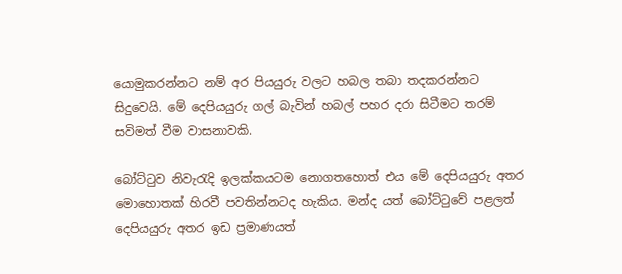යොමුකරන්නට නම් අර පියයුරු වලට හබල තබා තදකරන්නට සිදුවෙයි. මේ දෙපියයුරු ගල් බැවින් හබල් පහර දරා සිටීමට තරම් සවිමත් වීම වාසනාවකි.

බෝට්ටුව නිවැරැදි ඉලක්කයටම නොගතහොත් එය මේ දෙපියයුරු අතර මොහොතක් හිරවී පවතින්නටද හැකිය. මන්ද යත් බෝට්ටුවේ පළලත් දෙපියයුරු අතර ඉඩ ප්‍රමාණයත්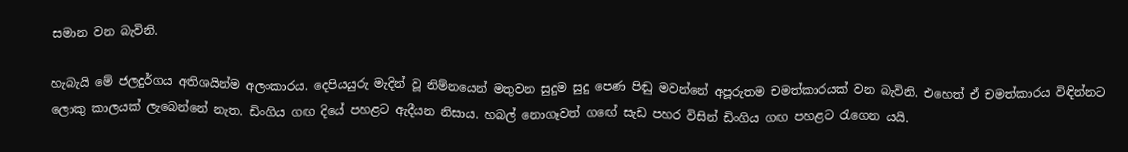සමාන වන බැවිනි.

හැබැයි මේ ජලදුර්ගය අතිශයින්ම අලංකාරය. දෙපියයුරු මැදින් වූ නිම්නයෙන් මතුවන සුදුම සුදු පෙණ පිඬු මවන්නේ අපූරුතම චමත්කාරයක් වන බැවිනි. එහෙත් ඒ චමත්කාරය විඳින්නට ලොකු කාලයක් ලැබෙන්නේ නැත. ඩිංගිය ගඟ දියේ පහළට ඇදීයන නිසාය. හබල් නොගෑවත් ගඟේ සැඩ පහර විසින් ඩිංගිය ගඟ පහළට රැගෙන යයි.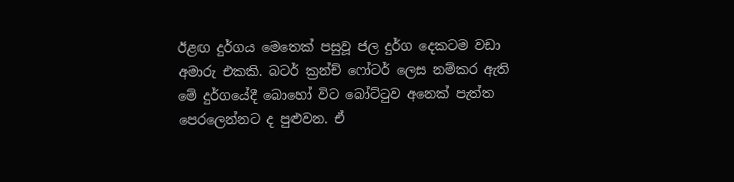ඊළඟ දුර්ගය මෙතෙක් පසුවූ ජල දුර්ග දෙකටම වඩා අමාරු එකකි. බටර් ක්‍රන්ච් ෆෝටර් ලෙස නම්කර ඇති මේ දුර්ගයේදී බොහෝ විට බෝට්ටුව අනෙක් පැත්ත පෙරලෙන්නට ද පුළුවන. ඒ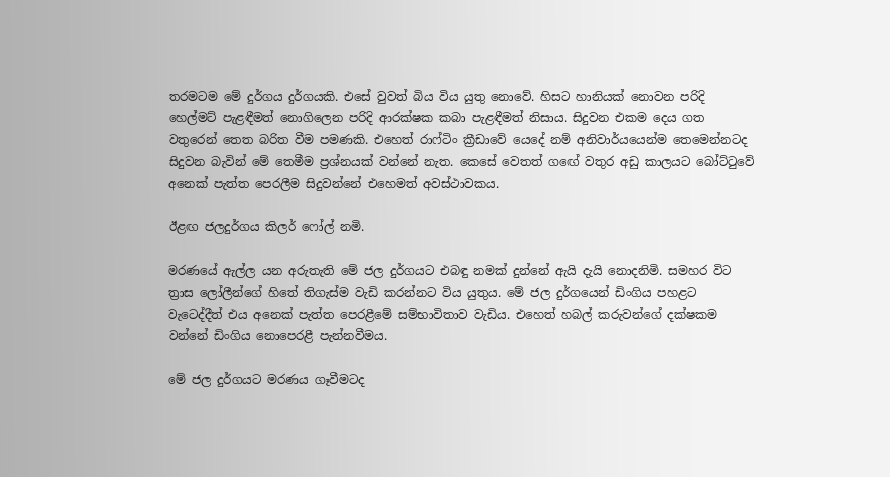තරමටම මේ දුර්ගය දුර්ගයකි. එසේ වුවත් බිය විය යුතු නොවේ. හිසට හානියක් නොවන පරිදි හෙල්මට් පැළඳීමත් නොගිලෙන පරිදි ආරක්ෂක කබා පැළඳීමත් නිසාය. සිදුවන එකම දෙය ගත වතුරෙන් තෙත බරිත වීම පමණකි. එහෙත් රාෆ්ටිං ක්‍රීඩාවේ යෙදේ නම් අනිවාර්යයෙන්ම තෙමෙන්නටද සිදුවන බැවින් මේ තෙමීම ප්‍රශ්නයක් වන්නේ නැත. කෙසේ වෙතත් ගඟේ වතුර අඩු කාලයට බෝට්ටුවේ අනෙක් පැත්ත පෙරලීම සිදුවන්නේ එහෙමත් අවස්ථාවකය.

ඊළඟ ජලදුර්ගය කිලර් ෆෝල් නමි.

මරණයේ ඇල්ල යන අරුතැති මේ ජල දුර්ගයට එබඳු නමක් දුන්නේ ඇයි දැයි නොදනිමි. සමහර විට ත්‍රාස ලෝලීන්ගේ හිතේ තිගැස්ම වැඩි කරන්නට විය යුතුය. මේ ජල දුර්ගයෙන් ඩිංගිය පහළට වැටෙද්දීත් එය අනෙක් පැත්ත පෙරළීමේ සම්භාවිතාව වැඩිය. එහෙත් හබල් කරුවන්ගේ දක්ෂකම වන්නේ ඩිංගිය නොපෙරළී පැන්නවීමය.

මේ ජල දුර්ගයට මරණය ගෑවීමටද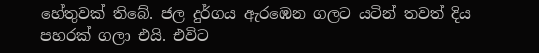හේතුවක් තිබේ. ජල දුර්ගය ඇරඹෙන ගලට යටින් තවත් දිය පහරක් ගලා එයි. එවිට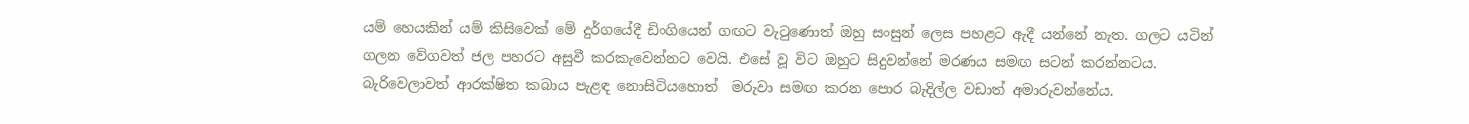යම් හෙයකින් යම් කිසිවෙක් මේ දුර්ගයේදී ඩිංගියෙන් ගඟට වැටුණොත් ඔහු සංසුන් ලෙස පහළට ඇදී යන්නේ නැත. ගලට යටින් ගලන වේගවත් ජල පහරට අසුවී කරකැවෙන්නට වෙයි. එසේ වූ විට ඔහුට සිදුවන්නේ මරණය සමඟ සටන් කරන්නටය. බැරිවෙලාවත් ආරක්ෂිත කබාය පැළඳ නොසිටියහොත්  මරුවා සමඟ කරන පොර බැදිල්ල වඩාත් අමාරුවන්නේය.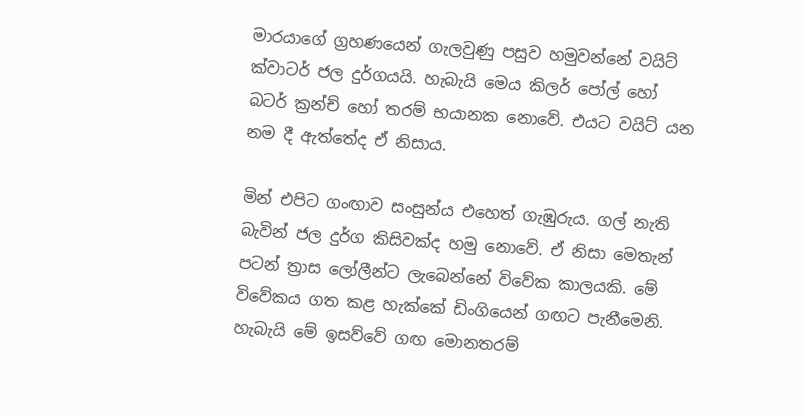මාරයාගේ ග්‍රහණයෙන් ගැලවුණු පසුව හමුවන්නේ වයිට් ක්වාටර් ජල දුර්ගයයි. හැබැයි මෙය කිලර් පෝල් හෝ බටර් ක්‍රන්ච් හෝ තරම් භයානක නොවේ. එයට වයිට් යන නම දී ඇත්තේද ඒ නිසාය.

මින් එපිට ගංඟාව සංසුන්ය එහෙත් ගැඹුරුය. ගල් නැති බැවින් ජල දුර්ග කිසිවක්ද හමු නොවේ. ඒ නිසා මෙතැන් පටන් ත්‍රාස ලෝලීන්ට ලැබෙන්නේ විවේක කාලයකි. මේ විවේකය ගත කළ හැක්කේ ඩිංගියෙන් ගඟට පැනීමෙනි. හැබැයි මේ ඉසව්වේ ගඟ මොනතරම්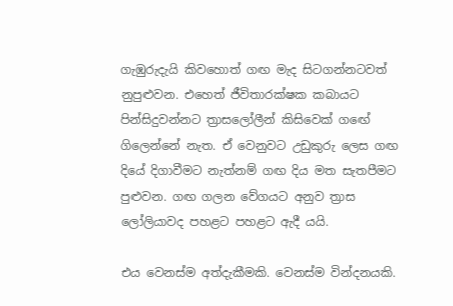ගැඹුරුදැයි කිවහොත් ගඟ මැද සිටගන්නටවත් නුපුළුවන. එහෙත් ජීවිතාරක්ෂක කබායට පින්සිදුවන්නට ත්‍රාසලෝලීන් කිසිවෙක් ගඟේ ගිලෙන්නේ නැත. ඒ වෙනුවට උඩුකුරු ලෙස ගඟ දියේ දිගාවීමට නැත්නම් ගඟ දිය මත සැතපීමට පුළුවන. ගඟ ගලන වේගයට අනුව ත්‍රාස ලෝලියාවද පහළට පහළට ඇදී යයි.

එය වෙනස්ම අත්දැකීමකි. වෙනස්ම වින්දනයකි.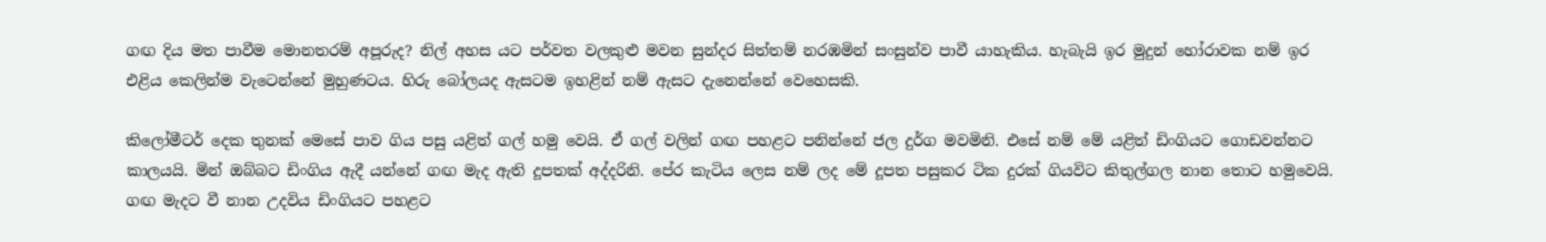ගඟ දිය මත පාවීම මොනතරම් අපූරුද? නිල් අහස යට පර්වත වලකුළු මවන සුන්දර සිත්තම් නරඹමින් සංසුන්ව පාවී යාහැකිය. හැබැයි ඉර මුදුන් හෝරාවක නම් ඉර එළිය කෙලින්ම වැටෙන්නේ මුහුණටය. හිරු බෝලයද ඇසටම ඉහළින් නම් ඇසට දැනෙන්නේ වෙහෙසකි.

කිලෝමීටර් දෙක තුනක් මෙසේ පාව ගිය පසු යළිත් ගල් හමු වෙයි. ඒ ගල් වලින් ගඟ පහළට පනින්නේ ජල දුර්ග මවමිනි. එසේ නම් මේ යළිත් ඩිංගියට ගොඩවන්නට කාලයයි. මින් ඔබ්බට ඩිංගිය ඇදී යන්නේ ගඟ මැද ඇති දූපතක් අද්දරිනි. පේර කැටිය ලෙස නම් ලද මේ දූපත පසුකර ටික දුරක් ගියවිට කිතුල්ගල නාන තොට හමුවෙයි. ගඟ මැදට වී නාන උදවිය ඩිංගියට පහළට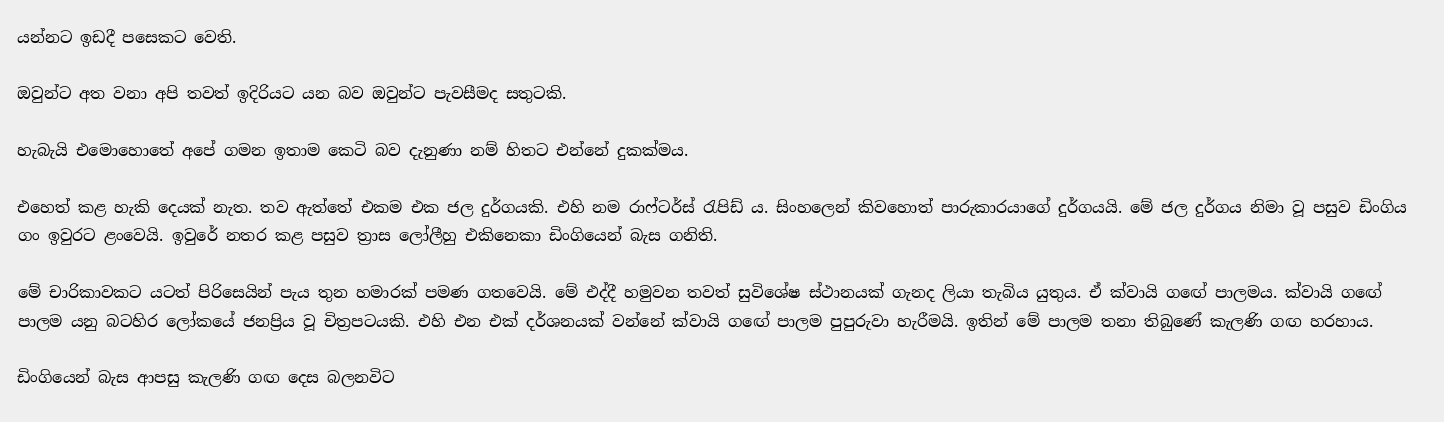යන්නට ඉඩදී පසෙකට වෙති.

ඔවුන්ට අත වනා අපි තවත් ඉදිරියට යන බව ඔවුන්ට පැවසීමද සතුටකි.

හැබැයි එමොහොතේ අපේ ගමන ඉතාම කෙටි බව දැනුණා නම් හිතට එන්නේ දුකක්මය.

එහෙත් කළ හැකි දෙයක් නැත. තව ඇත්තේ එකම එක ජල දුර්ගයකි. එහි නම රාෆ්ටර්ස් රැපිඩ් ය. සිංහලෙන් කිවහොත් පාරුකාරයාගේ දුර්ගයයි. මේ ජල දුර්ගය නිමා වූ පසුව ඩිංගිය ගං ඉවුරට ළංවෙයි. ඉවුරේ නතර කළ පසුව ත්‍රාස ලෝලීහු එකිනෙකා ඩිංගියෙන් බැස ගනිති.

මේ චාරිකාවකට යටත් පිරිසෙයින් පැය තුන හමාරක් පමණ ගතවෙයි. මේ එද්දී හමුවන තවත් සුවිශේෂ ස්ථානයක් ගැනද ලියා තැබිය යුතුය. ඒ ක්වායි ගඟේ පාලමය. ක්වායි ගඟේ පාලම යනු බටහිර ලෝකයේ ජනප්‍රිය වූ චිත්‍රපටයකි. එහි එන එක් දර්ශනයක් වන්නේ ක්වායි ගඟේ පාලම පුපුරුවා හැරීමයි. ඉතින් මේ පාලම තනා තිබුණේ කැලණි ගඟ හරහාය.

ඩිංගියෙන් බැස ආපසු කැලණි ගඟ දෙස බලනවිට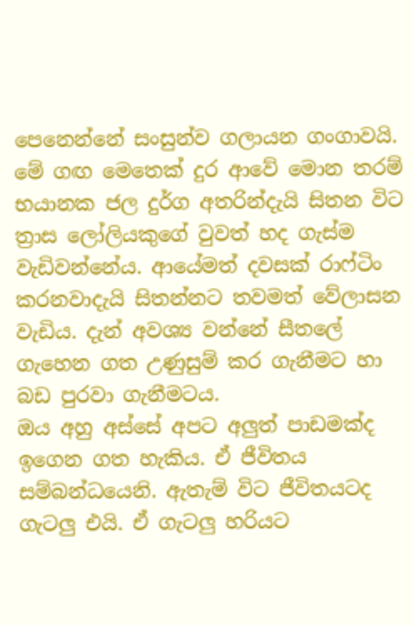පෙනෙන්නේ සංසුන්ව ගලායන ගංගාවයි. මේ ගඟ මෙතෙක් දුර ආවේ මොන තරම් භයානක ජල දුර්ග අතරින්දැයි සිතන විට ත්‍රාස ලෝලියකුගේ වුවත් හද ගැස්ම වැඩිවන්නේය. ආයේමත් දවසක් රාෆ්ටිං කරනවාදැයි සිතන්නට තවමත් වේලාසන වැඩිය. දැන් අවශ්‍ය වන්නේ සීතලේ ගැහෙන ගත උණුසුම් කර ගැනීමට හා බඩ පුරවා ගැනීමටය.
ඔය අහු අස්සේ අපට අලුත් පාඩමක්ද ඉගෙන ගත හැකිය. ඒ ජීවිතය සම්බන්ධයෙනි. ඇතැම් විට ජීවිතයටද ගැටලු එයි. ඒ ගැටලු හරියට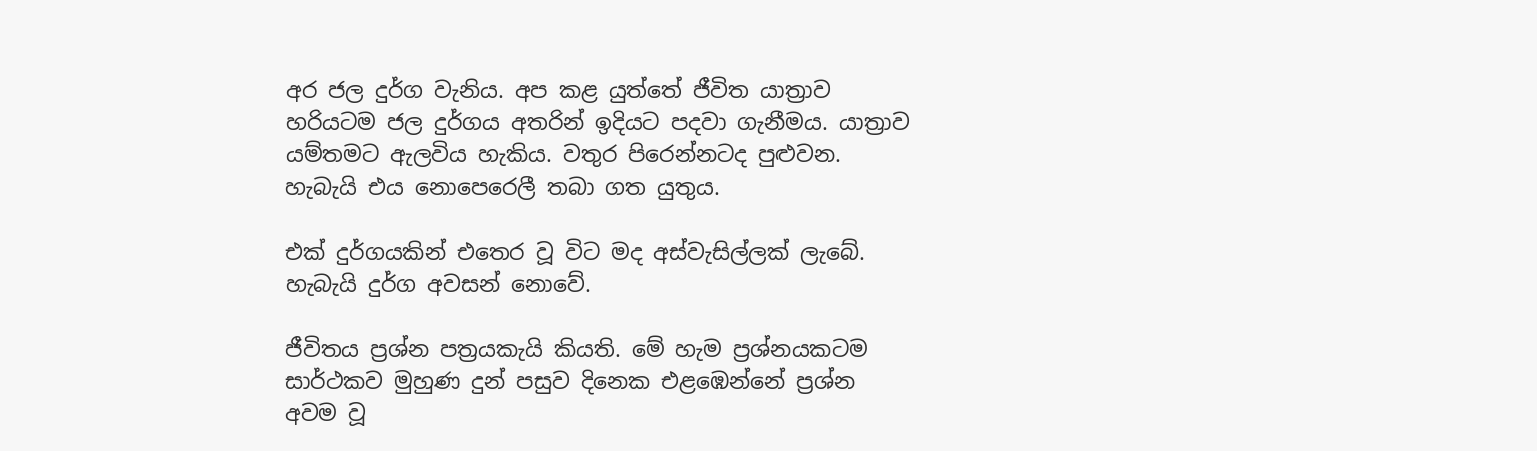අර ජල දුර්ග වැනිය. අප කළ යුත්තේ ජීවිත යාත්‍රාව හරියටම ජල දුර්ගය අතරින් ඉදියට පදවා ගැනීමය. යාත්‍රාව යම්තමට ඇලවිය හැකිය. වතුර පිරෙන්නටද පුළුවන. හැබැයි එය නොපෙරෙලී තබා ගත යුතුය.

එක් දුර්ගයකින් එතෙර වූ විට මද අස්වැසිල්ලක් ලැබේ. හැබැයි දුර්ග අවසන් නොවේ.

ජීවිතය ප්‍රශ්න පත්‍රයකැයි කියති. මේ හැම ප්‍රශ්නයකටම සාර්ථකව මුහුණ දුන් පසුව දිනෙක එළඹෙන්නේ ප්‍රශ්න අවම වූ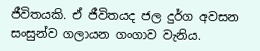ජීවිතයකි. ඒ ජීවිතයද ජල දුර්ග අවසන සංසුන්ව ගලායන ගංගාව වැනිය.